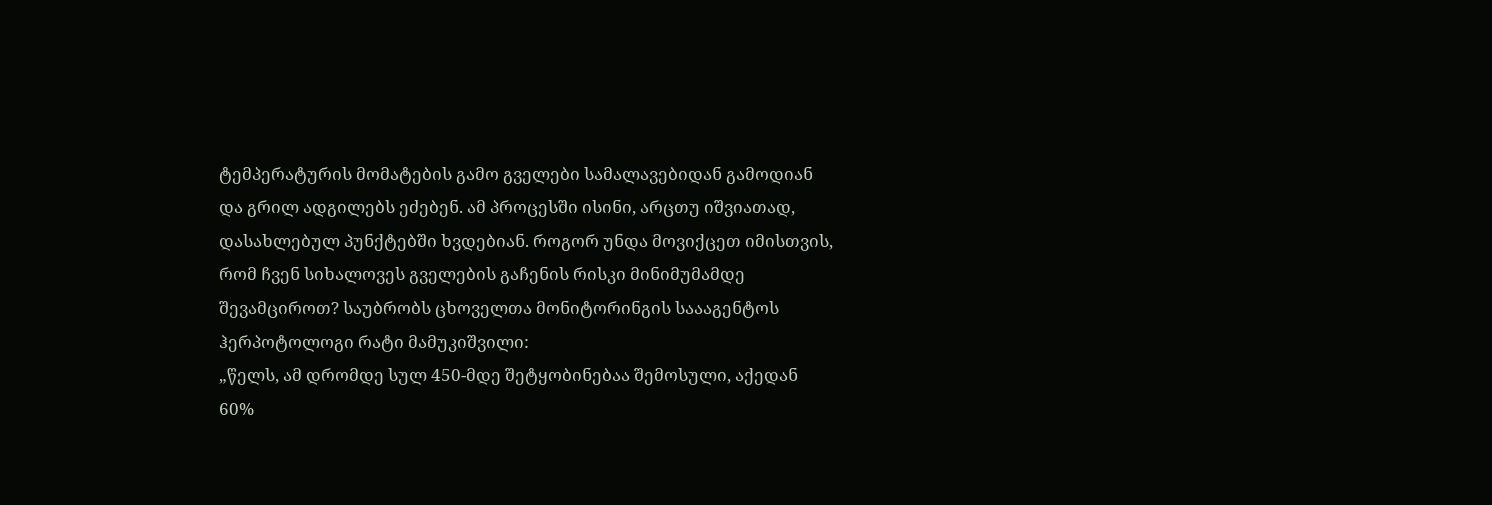ტემპერატურის მომატების გამო გველები სამალავებიდან გამოდიან და გრილ ადგილებს ეძებენ. ამ პროცესში ისინი, არცთუ იშვიათად, დასახლებულ პუნქტებში ხვდებიან. როგორ უნდა მოვიქცეთ იმისთვის, რომ ჩვენ სიხალოვეს გველების გაჩენის რისკი მინიმუმამდე შევამციროთ? საუბრობს ცხოველთა მონიტორინგის საააგენტოს ჰერპოტოლოგი რატი მამუკიშვილი:
„წელს, ამ დრომდე სულ 450-მდე შეტყობინებაა შემოსული, აქედან 60%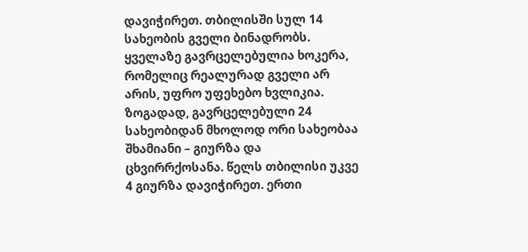დავიჭირეთ. თბილისში სულ 14 სახეობის გველი ბინადრობს. ყველაზე გავრცელებულია ხოკერა, რომელიც რეალურად გველი არ არის, უფრო უფეხებო ხვლიკია. ზოგადად, გავრცელებული 24 სახეობიდან მხოლოდ ორი სახეობაა შხამიანი – გიურზა და ცხვირრქოსანა. წელს თბილისი უკვე 4 გიურზა დავიჭირეთ. ერთი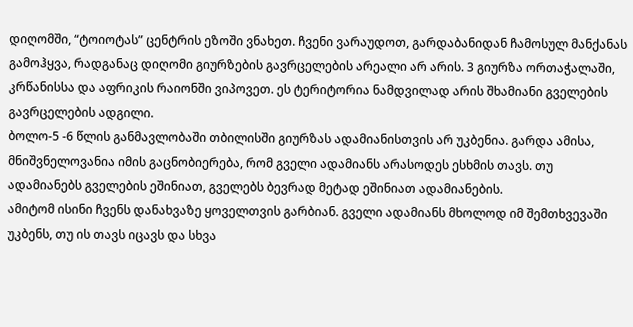დიღომში, “ტოიოტას” ცენტრის ეზოში ვნახეთ. ჩვენი ვარაუდოთ, გარდაბანიდან ჩამოსულ მანქანას გამოჰყვა, რადგანაც დიღომი გიურზების გავრცელების არეალი არ არის. 3 გიურზა ორთაჭალაში, კრწანისსა და აფრიკის რაიონში ვიპოვეთ. ეს ტერიტორია ნამდვილად არის შხამიანი გველების გავრცელების ადგილი.
ბოლო-5 -6 წლის განმავლობაში თბილისში გიურზას ადამიანისთვის არ უკბენია. გარდა ამისა, მნიშვნელოვანია იმის გაცნობიერება, რომ გველი ადამიანს არასოდეს ესხმის თავს. თუ ადამიანებს გველების ეშინიათ, გველებს ბევრად მეტად ეშინიათ ადამიანების.
ამიტომ ისინი ჩვენს დანახვაზე ყოველთვის გარბიან. გველი ადამიანს მხოლოდ იმ შემთხვევაში უკბენს, თუ ის თავს იცავს და სხვა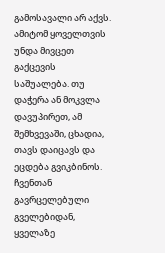გამოსავალი არ აქვს. ამიტომ ყოველთვის უნდა მივცეთ გაქცევის საშუალება. თუ დაჭერა ან მოკვლა დავუპირეთ, ამ შემხვევაში, ცხადია, თავს დაიცავს და ეცდება გვიკბინოს. ჩვენთან გავრცელებული გველებიდან, ყველაზე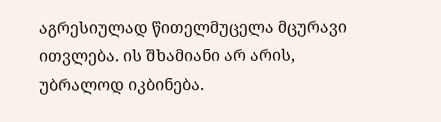აგრესიულად წითელმუცელა მცურავი ითვლება. ის შხამიანი არ არის, უბრალოდ იკბინება.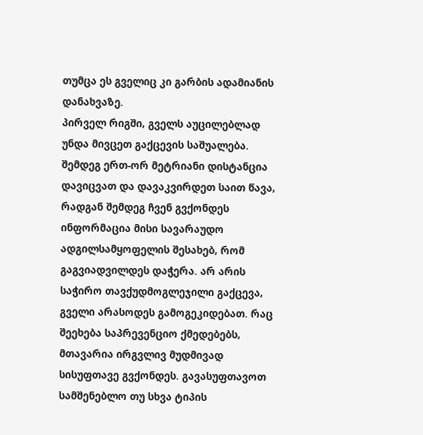თუმცა ეს გველიც კი გარბის ადამიანის დანახვაზე.
პირველ რიგში, გველს აუცილებლად უნდა მივცეთ გაქცევის საშუალება. შემდეგ ერთ-ორ მეტრიანი დისტანცია დავიცვათ და დავაკვირდეთ საით წავა, რადგან შემდეგ ჩვენ გვქონდეს ინფორმაცია მისი სავარაუდო ადგილსამყოფელის შესახებ, რომ გაგვიადვილდეს დაჭერა. არ არის საჭირო თავქუდმოგლეჯილი გაქცევა, გველი არასოდეს გამოგეკიდებათ. რაც შეეხება საპრევენციო ქმედებებს, მთავარია ირგვლივ მუდმივად სისუფთავე გვქონდეს. გავასუფთავოთ სამშენებლო თუ სხვა ტიპის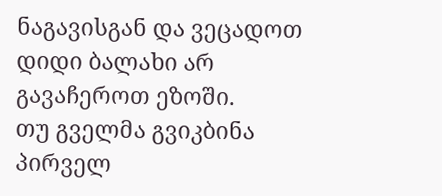ნაგავისგან და ვეცადოთ დიდი ბალახი არ გავაჩეროთ ეზოში.
თუ გველმა გვიკბინა პირველ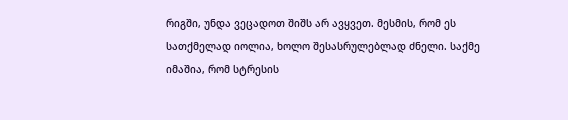რიგში, უნდა ვეცადოთ შიშს არ ავყვეთ. მესმის, რომ ეს სათქმელად იოლია, ხოლო შესასრულებლად ძნელი. საქმე იმაშია, რომ სტრესის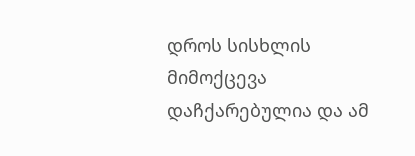დროს სისხლის მიმოქცევა დაჩქარებულია და ამ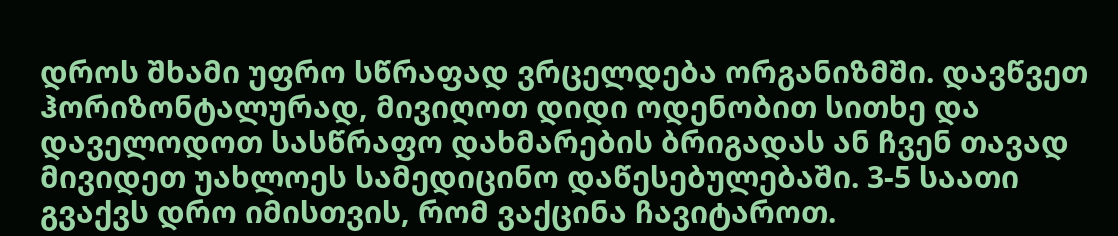დროს შხამი უფრო სწრაფად ვრცელდება ორგანიზმში. დავწვეთ ჰორიზონტალურად, მივიღოთ დიდი ოდენობით სითხე და დაველოდოთ სასწრაფო დახმარების ბრიგადას ან ჩვენ თავად მივიდეთ უახლოეს სამედიცინო დაწესებულებაში. 3-5 საათი გვაქვს დრო იმისთვის, რომ ვაქცინა ჩავიტაროთ.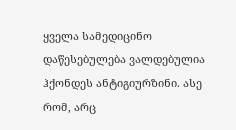ყველა სამედიცინო დაწესებულება ვალდებულია ჰქონდეს ანტიგიურზინი. ასე რომ, არც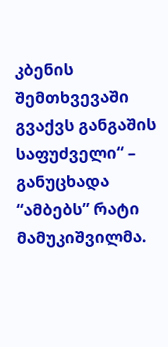კბენის შემთხვევაში გვაქვს განგაშის საფუძველი“ – განუცხადა “ამბებს” რატი მამუკიშვილმა.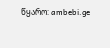წყარო: ambebi.ge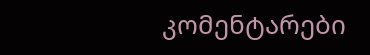კომენტარები